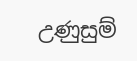උණුසුම්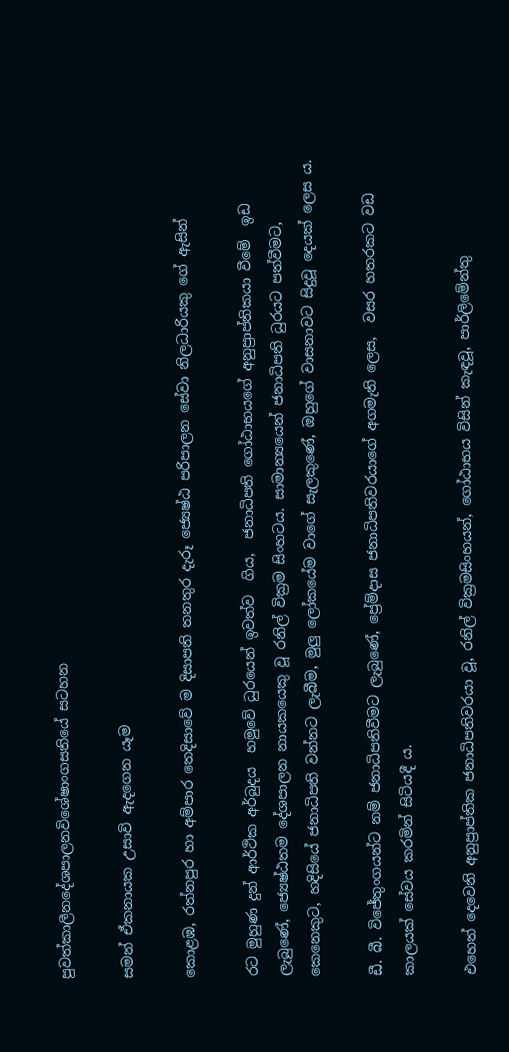පුවත්කාලීනදේශපාලනවිශේෂාංගසතියේ සටහන

සමන් ඒකනායක උසාවි ඇදගෙන යෑම

කොළඹ, රත්නපුර හා අම්පාර තෙදිසාවේ ම දිසාපති තනතුර දැරූ ජ්‍යෙෂ්ඨ පරිපාලන සේවා නිලධාරියකු ගේ ඇසින්

රට මුහුණ දුන් ආර්ථික අර්බුද‍ය  හමුවේ ධුරයෙන් ඉවත්ව  ගිය,  ජනාධිපති ගෝඨාභයගේ අනුප්‍රාප්තිකයා වීමේ  ඉඩ ලැබුණේ, ජ්‍යෙෂ්ඨතම දේශපාලන නායකයෙකු වූ රනිල් වික්‍රම සිංහටය. සාමාන්‍යයෙන් ජනාධිපති ධුරයට පත්වීමට, කෙනෙකුට, හදිසියේ ජනාධිපති වන්නට ලැබීම, මුලු ලෝකයේම වාගේ සැලකුණේ, ඔහුගේ වාසනාවට සිදුවූ දෙයක් ලෙස ය.

ඩී. බී. විජේතුංගයන්ට නම් ජනාධිපතිවීමට ලැබුණේ, ප්‍රේම්දාස ජනාධිපතිවරයාගේ අගමැති ලෙස,  වසර හතරකට වඩ කාලයක් සේවය කරමින් සිටියදී ය.

එහෙත් දෙවෙනි අනුප්‍රාප්‍තික ජනාධිපතිවරයා වූ, රනිල් වික්‍රමසිංහයන්, ගෝඨාභය විසින් කැඳවූ, පාර්ලිමේන්තු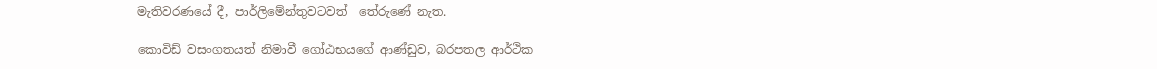මැතිවරණයේ දී, පාර්ලිමේන්තුවටවත්  තේරුණේ නැත.

කොවිඩ් වසංගතයත් නිමාවී ගෝඨභයගේ ආණ්ඩුව, බරපතල ආර්ථික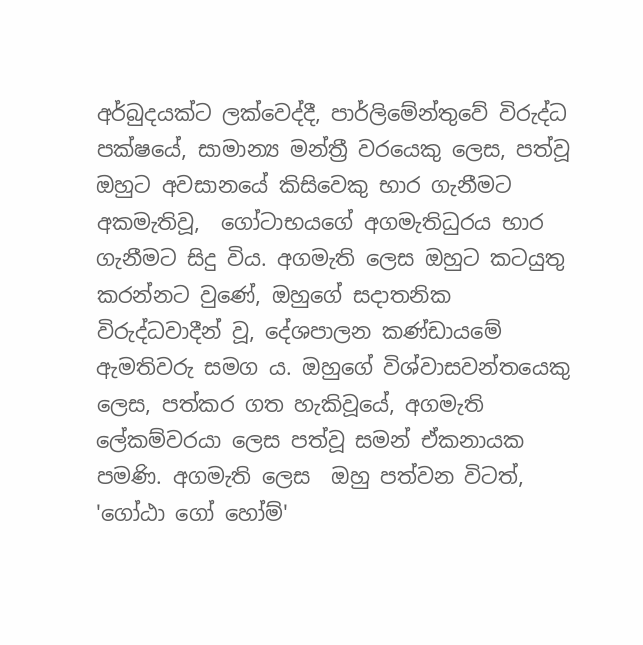අර්බුදයක්ට ලක්වෙද්දී, පාර්ලිමේන්තුවේ විරුද්ධ පක්ෂයේ, සාමාන්‍ය මන්ත්‍රී වරයෙකු ලෙස, පත්වූ ඔහුට අවසානයේ කිසිවෙකු භාර ගැනීමට අකමැතිවූ,  ගෝටාභයගේ අගමැතිධුරය භාර ගැනීමට සිදු විය. අගමැති ලෙස ඔහුට කටයුතු කරන්නට වුණේ, ඔහුගේ සදාතනික විරුද්ධවාදීන් වූ, දේශපාලන කණ්ඩායමේ ඇමතිවරු සමග ය. ඔහුගේ විශ්වාසවන්තයෙකු ලෙස, පත්කර ගත හැකිවූයේ, අගමැති ලේකම්වරයා ලෙස පත්වූ සමන් ඒකනායක පමණි. අගමැති ලෙස  ඔහු පත්වන විටත්, 'ගෝඨා ගෝ හෝම්'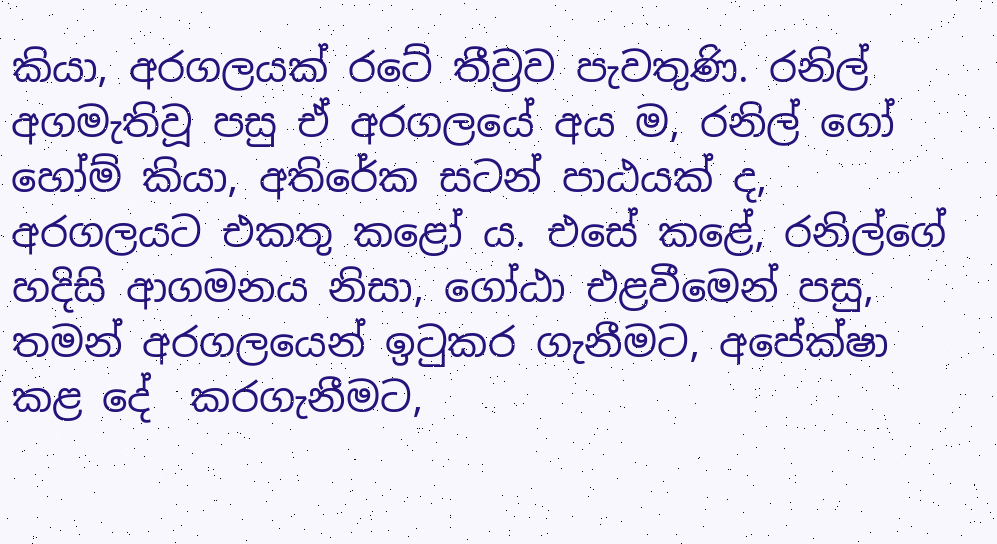කියා, අරගලයක් රටේ තීව්‍රව පැවතුණි. රනිල් අගමැතිවූ පසු ඒ අරගලයේ අය ම, රනිල් ගෝ හෝම් කියා, අතිරේක සටන් පාඨයක් ද, අරගලයට එකතු කළෝ ය. එසේ කළේ, රනිල්ගේ හදිසි ආගමනය නිසා, ගෝඨා එළවීමෙන් පසු, තමන් අරගලයෙන් ඉටුකර ගැනීමට, අපේක්ෂා කළ දේ  කරගැනීමට,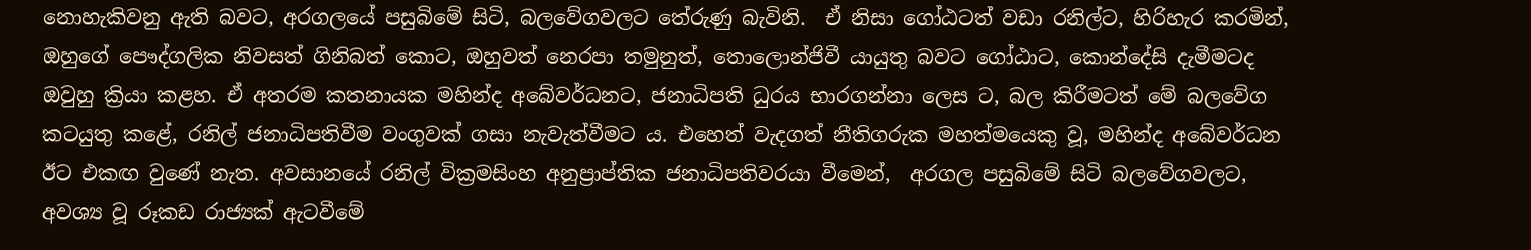නොහැකිවනු ඇති බවට, අරගලයේ පසුබිමේ සිටි, බලවේගවලට තේරුණු බැවිනි.  ඒ නිසා ගෝඨටත් වඩා රනිල්ට, හිරිහැර කරමින්, ඔහුගේ පෞද්ගලික නිවසත් ගිනිබත් කොට, ඔහුවත් නෙරපා තමුනුත්, තොලොන්ජිවී යායුතු බවට ගෝඨාට, කොන්දේසි දැමීමටද ඔවුහු ක්‍රියා කළහ. ඒ අතරම කතනායක මහින්ද අබේවර්ධනට, ජනාධිපති ධුරය භාරගන්නා ලෙස ට, බල කිරීමටත් මේ බලවේග කටයුතු කළේ, රනිල් ජනාධිපතිවීම වංගුවක් ගසා නැවැත්වීමට ය. එහෙත් වැදගත් නීතිගරුක මහත්මයෙකු වූ, මහින්ද අබේවර්ධන ඊට එකඟ වුණේ නැත. අවසානයේ රනිල් වික්‍රමසිංහ අනුප්‍රාප්තික ජනාධිපතිවරයා වීමෙන්,  අරගල පසුබිමේ සිටි බලවේගවලට, අවශ්‍ය වූ රූකඩ රාජ්‍යක් ඇටවීමේ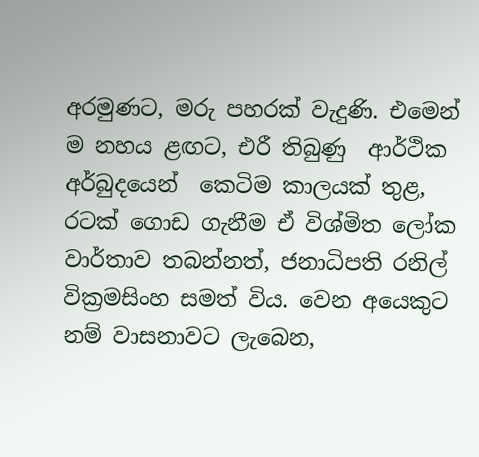අරමුණට, මරු පහරක් වැදුණි. එමෙන් ම නහය ළඟට, එරී තිබුණු  ආර්ථික අර්බුදයෙන්  කෙටිම කාලයක් තුළ, රටක් ගොඩ ගැනීම ඒ විශ්මිත ලෝක වාර්තාව තබන්නත්, ජනාධිපති රනිල් වික්‍රමසිංහ සමත් විය. වෙන අයෙකුට නම් වාසනාවට ලැබෙන,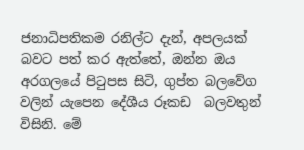ජනාධිපතිකම රනිල්ට දැන්, අපලයක් බවට පත් කර ඇත්තේ, ඔන්න ඔය අරගලයේ පිටුපස සිටි, ගුප්‍ත බලවේග වලින්‍ යැපෙන දේශීය රූකඩ  බලවතුන් විසිනි. මේ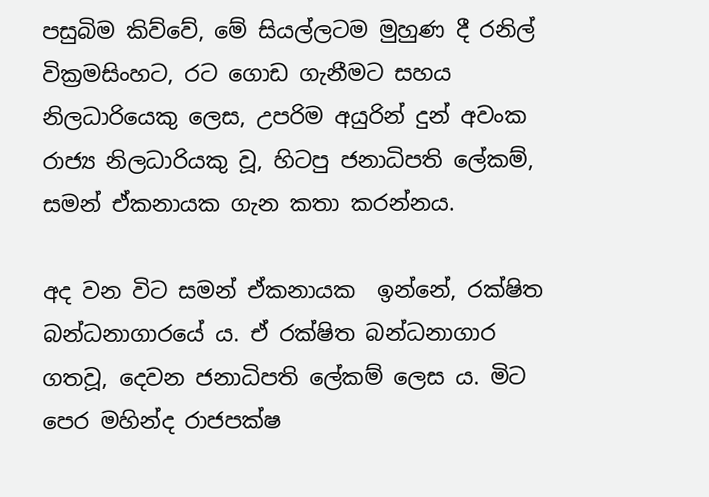පසුබිම කිව්වේ, මේ සියල්ලටම මුහුණ දී රනිල් වික්‍රමසිංහට, රට ගොඩ ගැනීමට සහය නිලධාරියෙකු ලෙස, උපරිම අයුරින් දුන් අවංක රාජ්‍ය නිලධාරියකු වූ, හිටපු ජනාධිපති ලේකම්, සමන් ඒකනායක ගැන කතා කරන්නය.

අද වන විට සමන් ඒකනායක  ඉන්නේ, රක්ෂිත බන්ධනාගාරයේ ය. ඒ රක්ෂිත බන්ධනාගාර ගතවූ, දෙවන ජනාධිපති ලේකම් ලෙස ය. මිට පෙර මහින්ද රාජපක්ෂ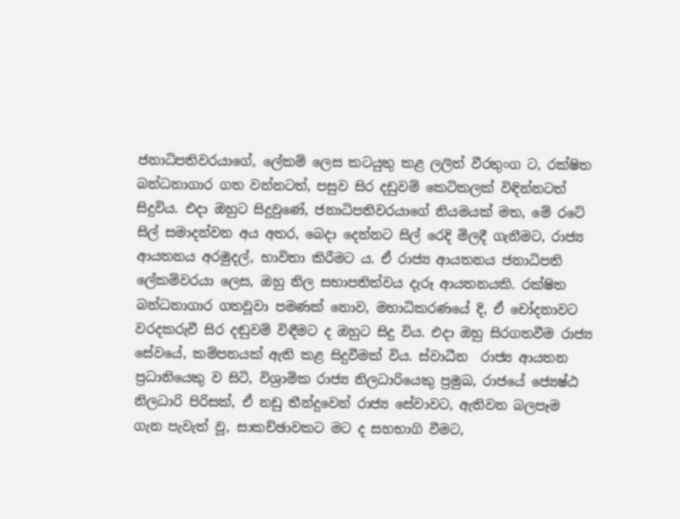ජනාධිපතිවරයාගේ, ලේකම් ලෙස කටයුතු කළ ලලිත් වීරතුංග ට, රක්ෂිත බන්ධනාගාර ගත වන්නටත්, පසුව සිර දඩුවම් කෙටිකලක් විඳින්නටත් සිදුවිය. එදා ඔහුට සිදුවුණේ, ජනාධිපතිවරයාගේ නියමයක් මත, මේ රටේ සිල් සමාදන්වන අය අතර, බෙදා දෙන්නට සිල්‍ රෙදි මිලදී ගැනීමට, රාජ්‍ය ආයතනය අරමුදල්, භාවිතා කිරීමට ය. ඒ රාජ්‍ය ආයතනය ජනාධිපති ලේකම්වරයා ලෙස, ඔහු නිල සභාපතිත්වය දැරූ ආයතනයකි. රක්ෂිත බන්ධනාගාර ගතවූවා පමණක් නොව, මහාධිකරණයේ දි, ඒ චෝදනාවට වරදකරුවී සිර දඬුවම් විඳීමට ද ඔහුට සිදු විය. එදා ඔහු සිරගතවීම රාජ්‍ය සේවයේ, කම්පනයක් ඇති කළ සිදුවීමක් විය. ස්වාධීන  රාජ්‍ය ආයතන ප්‍රධානියෙකු ව සිටි, විශ්‍රාමික රාජ්‍ය නිලධාරියෙකු ප්‍රමුඛ, රාජයේ ජ්‍යෙෂ්ඨ නිලධාරි පිරිසක්, ඒ නඩු තීන්දුවෙන්‍ රාජ්‍ය සේවාවට, ඇතිවන බලපෑම ගැන පැවැත් වූ, සාකච්ඡාවකට මට ද සහභාගි වීමට,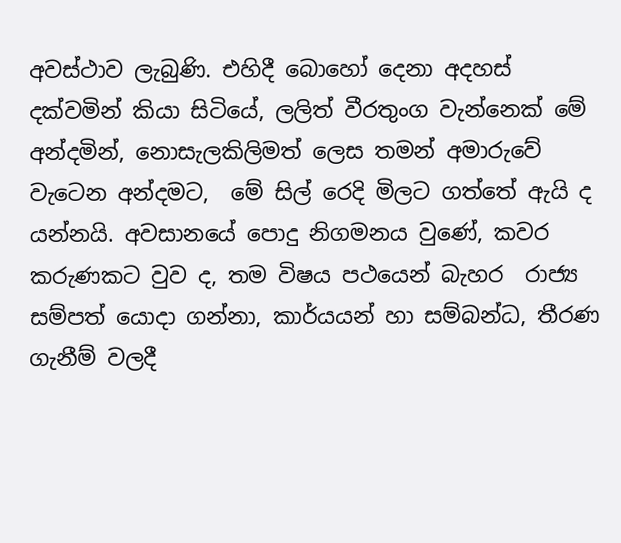අවස්ථාව ලැබුණි. එහිදී බොහෝ දෙනා අදහස් දක්වමින් කියා සිටියේ, ලලිත් වීරතුංග වැන්නෙක් මේ අන්දමින්, නොසැලකිලිමත් ලෙස තමන් අමාරුවේ වැටෙන අන්දමට,  මේ සිල්‍ රෙදි මිලට ගත්තේ ඇයි ද යන්නයි. අවසානයේ පොදු නිගමනය වුණේ, කවර කරුණකට වුව ද, තම විෂය පථයෙන් බැහර  රාජ්‍ය සම්පත් යොදා ගන්නා, කාර්යයන් හා සම්බන්ධ, තීරණ ගැනීම් වලදී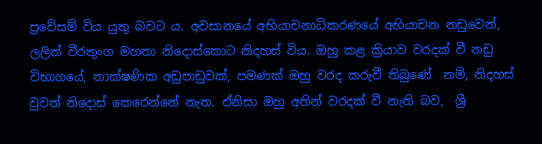ප්‍රවේසම් විය යුතු බවට ය. අවසානයේ අභියාචනාධිකරණයේ අභියාචන නඩුවෙන්, ලලිත් වීරතුංග මහතා නිදොස්කොට නිදහස් විය. ඔහු කළ ක්‍රියාව වරදක් වී නඩු විභාගයේ, තාක්ෂණික අඩුපාඩුවක්, පමණක් ඔහු වරද කරුවී තිබුණේ  නම්, නිදහස් වුවත් නිදොස් කෙරෙන්නේ නැත. ඒනිසා ඔහු අතින් වරදක් වී නැති බව,  ශ්‍රී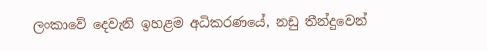ලංකාවේ දෙවැනි ඉහළම අධිකරණයේ, නඩු තීන්දුවෙන්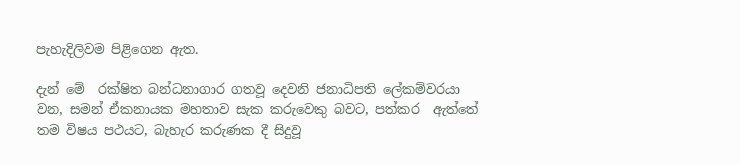පැහැදිලිවම පිළිගෙන ඇත.

දැන් මේ  රක්ෂිත බන්ධනාගාර ගතවූ දෙවනි ජනාධිපති ලේකම්වරයා වන, සමන් ඒකනායක මහතාව සැක කරුවෙකු බවට, පත්කර  ඇත්තේ තම විෂය පථයට, බැහැර කරුණක දී සිදුවූ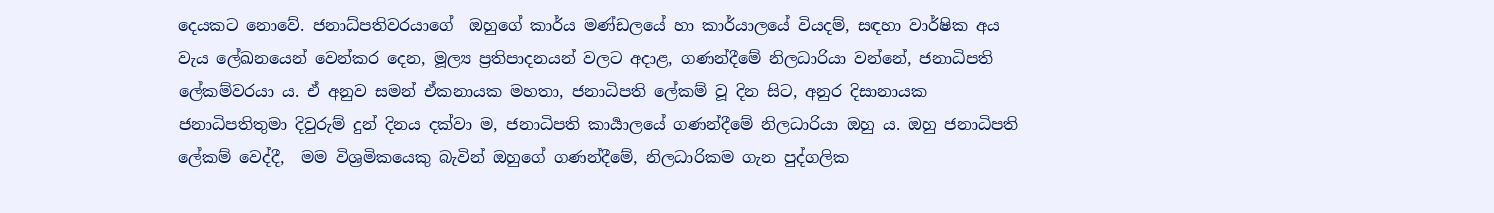දෙයකට නොවේ. ජනාධ්පතිවරයාගේ  ඔහුගේ කාර්ය මණ්ඩලයේ හා කාර්යාලයේ වියදම්, සඳහා වාර්ෂික අය වැය ලේඛනයෙන් වෙන්කර දෙන, මූල්‍ය ප්‍රතිපාදනයන් වලට අදාළ, ගණන්දීමේ නිලධාරියා වන්නේ, ජනාධිපති ලේකම්වරයා ය. ඒ අනුව සමන් ඒකනායක මහතා, ජනාධිපති ලේකම් වූ දින සිට, අනුර දිසානායක ජනාධිපතිතුමා දිවුරුම් දුන් දිනය දක්වා ම, ජනාධිපති කාර්‍යාලයේ ගණන්දීමේ නිලධාරියා ඔහු ය. ඔහු ජනාධිපති ලේකම් වෙද්දී,  මම විශ්‍රමිකයෙකු බැවින් ඔහුගේ ගණන්දීමේ, නිලධාරිකම ගැන පුද්ගලික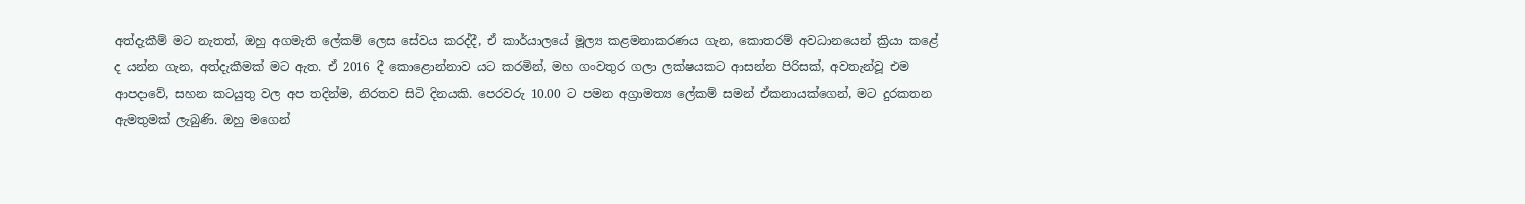අත්දැකීම් මට නැතත්, ඔහු අගමැති ලේකම් ලෙස සේවය කරද්දී, ඒ කාර්යාලයේ මූල්‍ය කළමනාකරණය ගැන, කොතරම් අවධානයෙන් ක්‍රියා කළේ ද යන්න ගැන, අත්දැකීමක් මට ඇත. ඒ 2016 දී කොළොන්නාව යට කරමින්, මහ ගංවතුර ගලා ලක්ෂයකට ආසන්න පිරිසක්, අවතැන්වූ එම ආපදාවේ, සහන කටයුතු වල අප තදින්ම, නිරතව සිටි දිනයකි. පෙරවරු 10.00 ට පමන අග්‍රාමත්‍ය ලේකම් සමන් ඒකනායක්ගෙන්, මට දුරකතන ඇමතුමක් ලැබුණි. ඔහු මගෙන්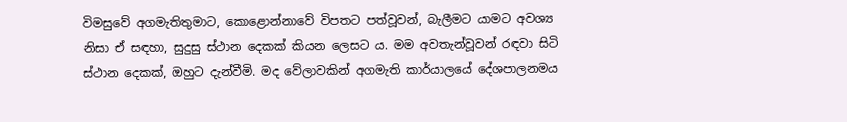විමසුවේ අගමැතිතුමාට, කොළොන්නාවේ විපතට පත්වූවන්, බැලීමට යාමට අවශ්‍ය නිසා ඒ සඳහා, සුදුසු ස්ථාන දෙකක් කියන ලෙසට ය. මම අවතැන්වූවන්‍ රඳවා සිටි ස්ථාන දෙකක්, ඔහුට දැන්වීමි. මද වේලාවකින් අගමැති කාර්යාලයේ දේශපාලනමය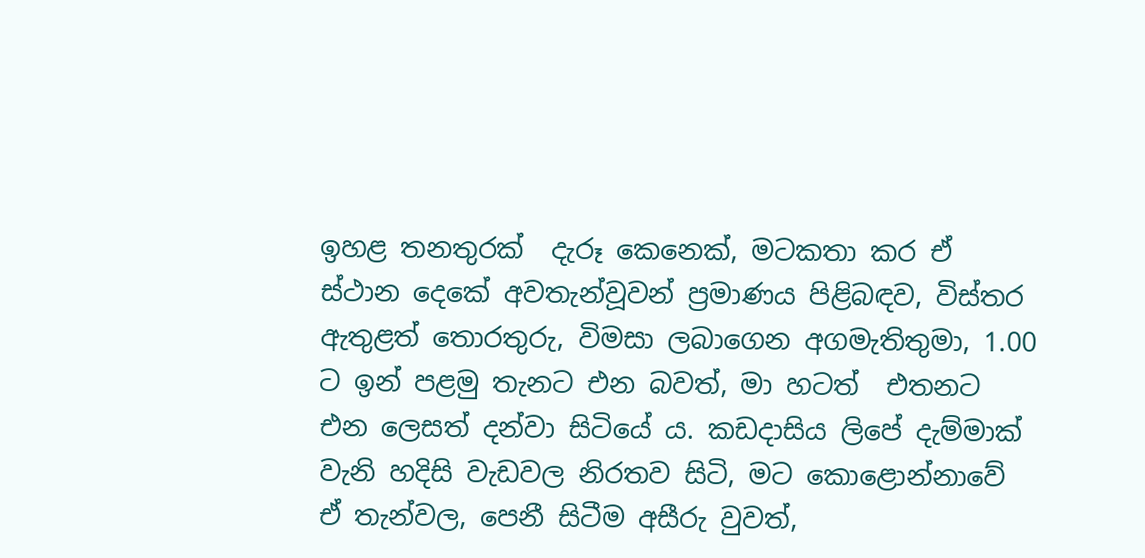ඉහළ තනතුරක්  දැරූ කෙනෙක්, මටකතා කර ඒ ස්ථාන දෙකේ අවතැන්වූවන් ප්‍රමාණය පිළිබඳව, විස්තර ඇතුළත් තොරතුරු, විමසා ලබාගෙන අගමැතිතුමා, 1.00 ට ඉන් පළමු තැනට එන බවත්, මා හටත්  එතනට එන ලෙසත් දන්වා සිටියේ ය. කඩදාසිය ලිපේ දැම්මාක් වැනි හදිසි වැඩවල නිරතව සිටි, මට කොළොන්නාවේ ඒ තැන්වල, පෙනී සිටීම අසීරු වුවත්,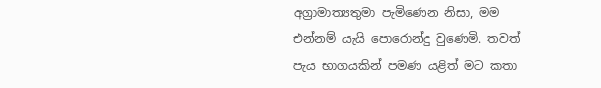අග්‍රාමාත්‍යතුමා පැමිණෙන නිසා, මම එන්නම් යැයි පොරොන්දු වුණෙමි. තවත් පැය භාගයකින් පමණ යළිත් මට කතා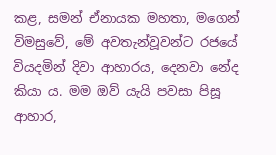කළ, සමන් ඒනායක මහතා, මගෙන් විමසුවේ, මේ අවතැන්වූවන්ට රජයේ වියදමින් දිවා ආහාරය, දෙනවා නේද කියා ය. මම ඔව් යැයි පවසා පිසූ ආහාර,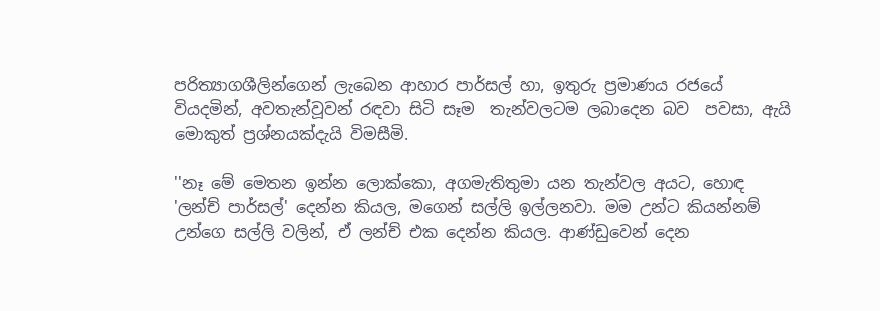පරිත්‍යාගශීලින්ගෙන් ලැබෙන ආහාර පාර්සල්‍ හා, ඉතුරු ප්‍රමාණය රජයේ වියදමින්, අවතැන්වූවන් රඳවා සිටි සෑම  තැන්වලටම ලබාදෙන බව  පවසා, ඇයි මොකුත් ප්‍රශ්නයක්දැයි විමසීමි.

''නෑ මේ මෙතන ඉන්න ලොක්කො, අගමැතිතුමා යන තැන්වල අයට, හොඳ 'ලන්ච් පාර්සල්' දෙන්න කියල, මගෙන් සල්ලි ඉල්ලනවා. මම උන්ට කියන්නම් උන්ගෙ සල්ලි වලින්, ඒ ලන්ච් එක දෙන්න කියල. ආණ්ඩුවෙන් දෙන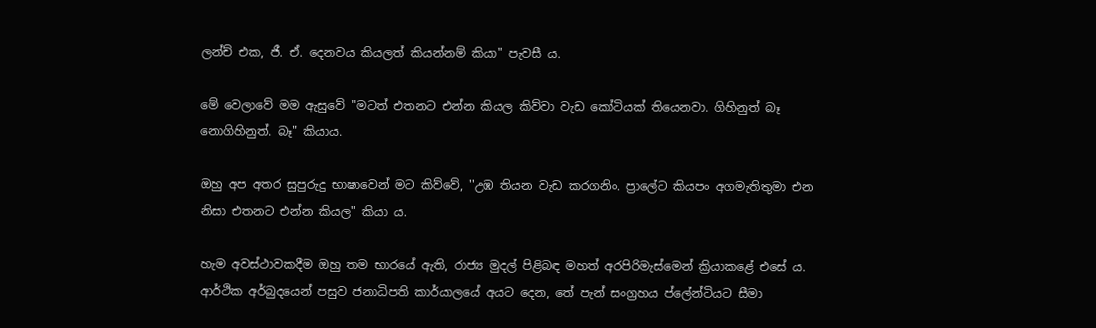ලන්ච් එක, ජී. ඒ. දෙනවය කියලත් කියන්නම් කියා" පැවසී ය.

මේ වෙලාවේ මම ඇසුවේ ''මටත් එතනට එන්න කියල කිව්වා වැඩ කෝටියක් තියෙනවා. ගිහිනුත් බෑ නොගිහිනුත්. බෑ" කියාය.

ඔහු අප අතර සුපුරුදු භාෂාවෙන් මට කිව්වේ, ''උඹ තියන වැඩ කරගනිං. ප්‍රාලේට කියපං අගමැතිතුමා එන නිසා එතනට එන්න කියල" කියා ය.

හැම අවස්ථාවකදීම ඔහු තම භාරයේ ඇති, රාජ්‍ය මුදල් පිළිබඳ මහත් අරපිරිමැස්මෙන් ක්‍රියාකළේ එසේ ය. ආර්ථික අර්බුදයෙන් පසුව ජනාධිපති කාර්යාලයේ අයට දෙන, තේ පැන් සංග්‍රහය ප්ලේන්ටියට සීමා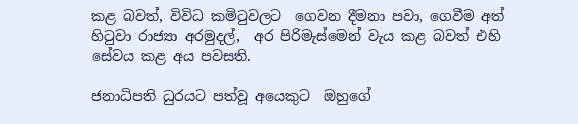කළ බවත්, විවිධ කමිටුවලට  ගෙවන දීමනා පවා, ගෙවීම අත් හිටුවා රාජ්‍යා අරමුදල්,  අර පිරිමැස්මෙන් වැය කළ බවත් එහි සේවය කළ අය පවසති.

ජනාධිපති ධුරයට පත්වූ අයෙකුට  ඔහුගේ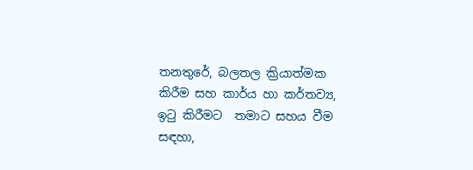තනතුරේ, බලතල ක්‍රියාත්මක කිරීම සහ කාර්ය හා කර්තව්‍ය,  ඉටු කිරීමට  තමාට සහය වීම සඳහා,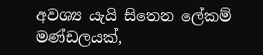අවශ්‍ය යැයි සිතෙන ලේකම් මණ්ඩලයක්,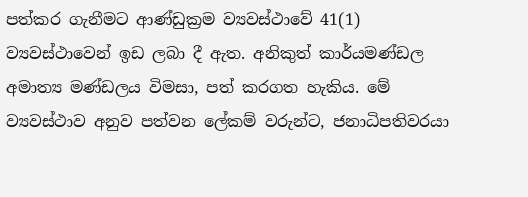පත්කර ගැනීමට ආණ්ඩුක්‍රම ව්‍යවස්ථාවේ 41(1) ව්‍යවස්ථාවෙන් ඉඩ ලබා දී ඇත. අනිකුත් කාර්යමණ්ඩල අමාත්‍ය මණ්ඩලය විමසා, පත් කරගත හැකිය. මේ ව්‍යවස්ථාව අනුව පත්වන ලේකම් වරුන්ට, ජනාධිපතිවරයා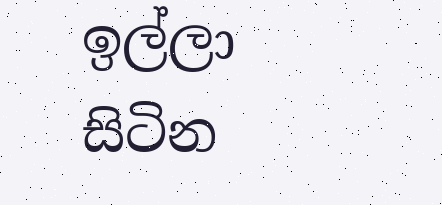ඉල්ලා සිටින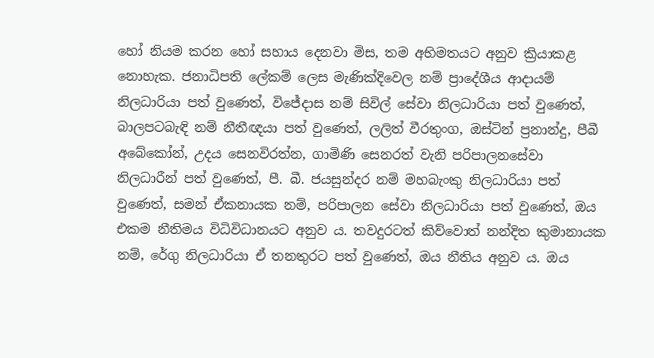හෝ නියම කරන හෝ සහාය දෙනවා මිස, තම අභිමතයට අනුව ක්‍රියාකළ නොහැක. ජනාධිපති ලේකම් ලෙස මැණික්දිවෙල නම් ප්‍රාදේශීය ආදායම් නිලධාරියා පත් වුණෙත්, විජේදාස නම් සිවිල් සේවා නිලධාරියා පත් වුණෙත්, බාලපටබැඳි නම් නීතීඥයා පත් වුණෙත්, ලලිත් වීරතුංග, ඔස්ටින් ප්‍රනාන්දු, පීබී අබේකෝන්, උදය සෙනවිරත්න, ගාමිණි සෙනරත් වැනි පරිපාලනසේවා නිලධාරීන් පත් වුණෙත්, පී. බී. ජයසුන්දර නම් මහබැංකු නිලධාරියා පත් වුණෙත්, සමන් ඒකනායක නම්, පරිපාලන සේවා නිලධාරියා පත් වුණෙත්, ඔය එකම නීතිමය විධිවිධානයට අනුව ය. තවදුරටත් කිව්වොත් නන්දිත කුමානායක නම්, රේගු නිලධාරියා ඒ තනතුරට පත් වුණෙත්, ඔය නීතිය අනුව ය. ඔය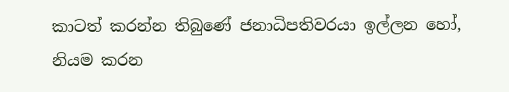කාටත් කරන්න තිබුණේ ජනාධිපතිවරයා ඉල්ලන හෝ, නියම කරන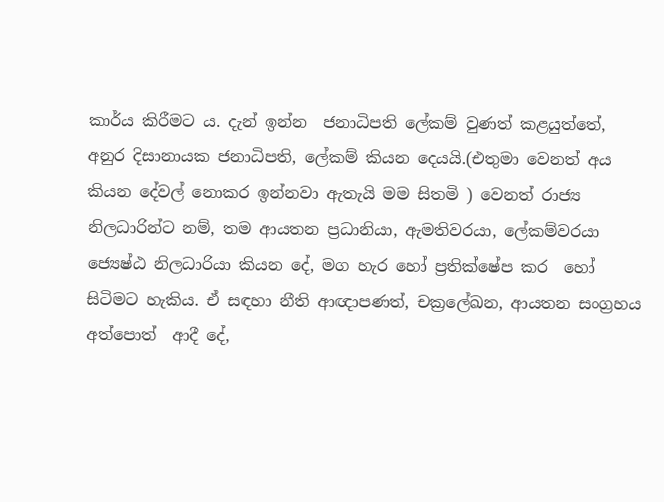කාර්ය කිරීමට ය. දැන් ඉන්න  ජනාධිපති ලේකම් වුණත් කළයුත්තේ, අනුර දිසානායක ජනාධිපති, ලේකම් කියන දෙයයි.(එතුමා වෙනත් අය කියන දේවල් නොකර ඉන්නවා ඇතැයි මම සිතමි ) වෙනත් රාජ්‍ය නිලධාරින්ට නම්, තම ආයතන ප්‍රධානියා, ඇමතිවරයා, ලේකම්වරයා ජ්‍යෙෂ්ඨ නිලධාරියා කියන දේ, මග හැර හෝ ප්‍රතික්ෂේප කර  හෝ සිටිමට හැකිය. ඒ සඳහා නීති ආඥාපණත්, චක්‍රලේඛන, ආයතන සංග්‍රහය අත්පොත්  ආදී දේ,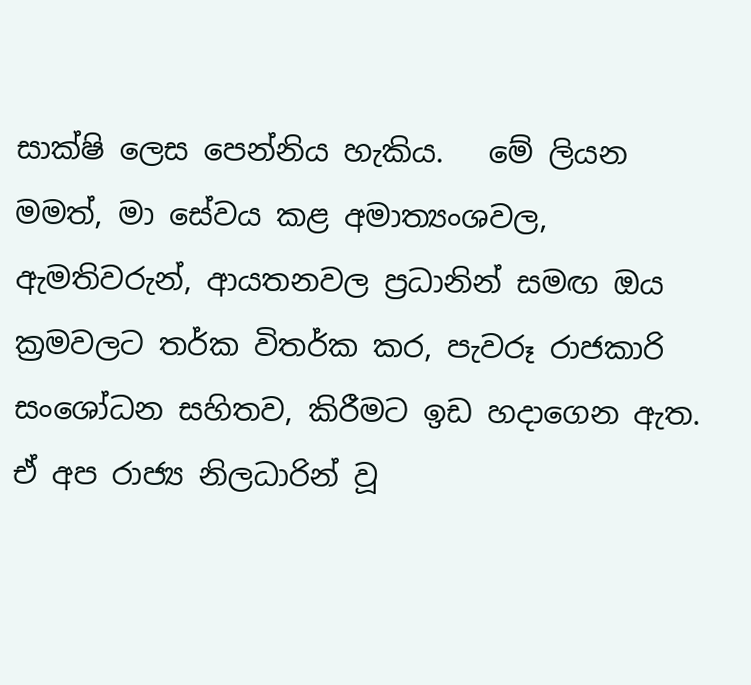සාක්ෂි ලෙස පෙන්නිය හැකිය.   මේ ලියන මමත්, මා සේවය කළ අමාත්‍යංශවල, ඇමතිවරුන්, ආයතනවල ප්‍රධානින් සමඟ ඔය ක්‍රමවලට තර්ක විතර්ක කර, පැවරූ රාජකාරි සංශෝධන සහිතව, කිරීමට ඉඩ හදාගෙන ඇත. ඒ අප රාජ්‍ය නිලධාරින් වූ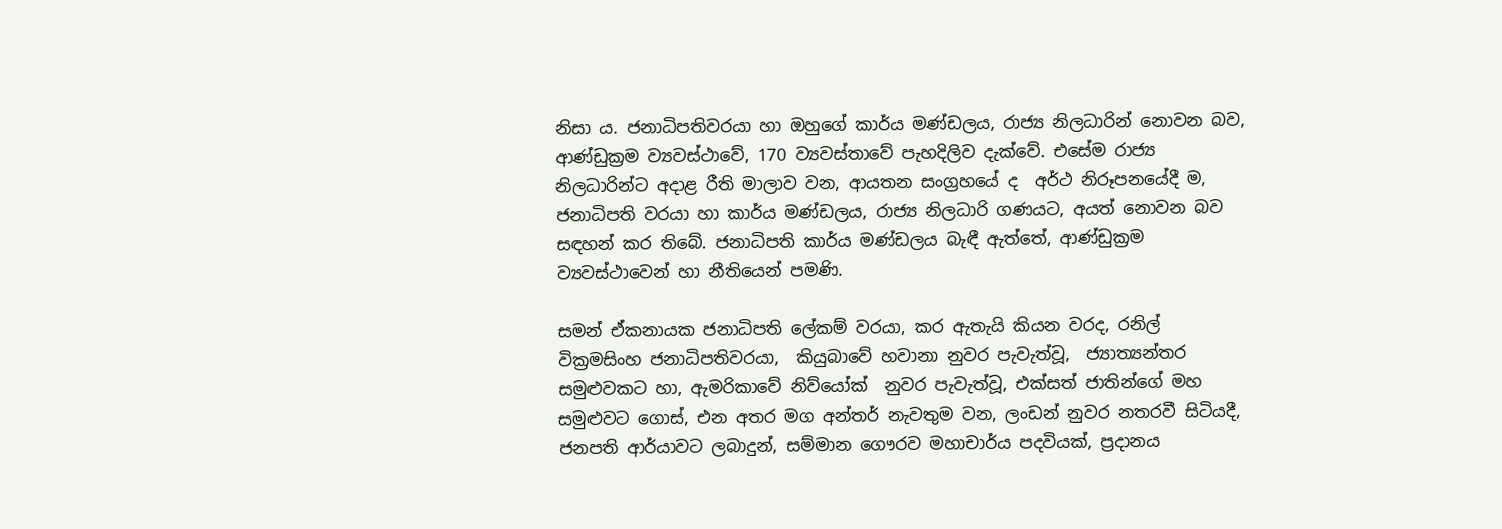නිසා ය. ජනාධිපතිවරයා හා ඔහුගේ කාර්ය මණ්ඩලය, රාජ්‍ය නිලධාරින් නොවන බව, ආණ්ඩුක්‍රම ව්‍යවස්ථාවේ, 170 ව්‍යවස්තාවේ පැහදිලිව දැක්වේ. එසේම රාජ්‍ය නිලධාරින්ට අදාළ රීති මාලාව වන, ආයතන සංග්‍රහයේ ද  අර්ථ නිරූපනයේදී ම, ජනාධිපති වරයා හා කාර්ය මණ්ඩලය, රාජ්‍ය නිලධාරි ගණයට, අයත් නොවන බව සඳහන් කර තිබේ. ජනාධිපති කාර්ය මණ්ඩලය බැඳී ඇත්තේ, ආණ්ඩුක්‍රම ව්‍යවස්ථාවෙන් හා නීතියෙන් පමණි.

සමන් ඒකනායක ජනාධිපති ලේකම් වරයා, කර ඇතැයි කියන වරද, රනිල් වික්‍රමසිංහ ජනාධිපතිවරයා,  කියුබාවේ හවානා නුවර පැවැත්වූ,  ජ්‍යාත්‍යන්තර සමුළුවකට හා, ඇමරිකාවේ නිව්යෝක්  නුවර පැවැත්වූ, එක්සත් ජාතින්ගේ මහ සමුළුවට ගොස්, එන අතර මග අන්තර් නැවතුම වන, ලංඩන් නුවර නතරවී සිටියදී,  ජනපති ආර්යාවට ලබාදුන්, සම්මාන ගෞරව මහාචාර්ය පදවියක්, ප්‍රදානය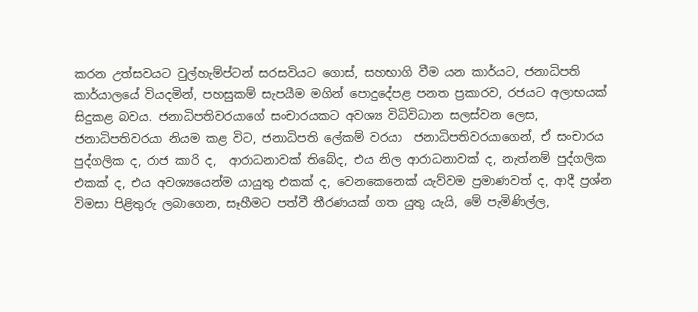කරන උත්සවයට වුල්හැම්ප්ටන් සරසවියට ගොස්, සහභාගි වීම යන කාර්යට, ජනාධිපති කාර්යාලයේ වියදමින්, පහසුකම් සැපයීම මගින් පොදුදේපළ පනත ප්‍රකාරව, රජයට අලාභයක් සිදුකළ බවය. ජනාධිපතිවරයාගේ සංචාරයකට අවශ්‍ය විධිවිධාන සලස්වන ලෙස, ජනාධිපතිවරයා නියම කළ විට, ජනාධිපති ලේකම් වරයා  ජනාධිපතිවරයාගෙන්, ඒ සංචාරය පුද්ගලික ද, රාජ කාරි ද,  ආරාධනාවක් තිබේද, එය නිල ආරාධනාවක් ද, නැත්නම් පුද්ගලික එකක් ද, එය අවශ්‍යයෙන්ම යායුතු එකක් ද, වෙනකෙනෙක් යැව්වම ප්‍රමාණවත් ද, ආදී ප්‍රශ්න විමසා පිළිතුරු ලබාගෙන, සෑහීමට පත්වී තීරණයක් ගත යුතු යැයි, මේ පැමිණිල්ල,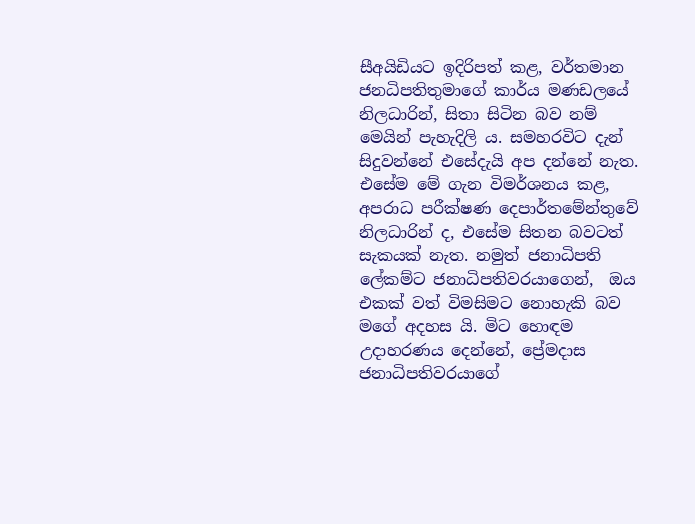සීඅයිඩියට ඉදිරිපත් කළ, වර්තමාන ජනධිපතිතුමාගේ කාර්ය මණඩලයේ නිලධාරින්, සිතා සිටින බව නම් මෙයින් පැහැදිලි ය. සමහරවිට දැන් සිදුවන්නේ එසේදැයි අප දන්නේ නැත. එසේම මේ ගැන විමර්ශනය කළ, අපරාධ පරීක්ෂණ දෙපාර්තමේන්තුවේ නිලධාරින් ද, එසේම සිතන බවටත් සැකයක් නැත. නමුත් ජනාධිපති ලේකම්ට ජනාධිපතිවරයාගෙන්,  ඔය එකක් වත් විමසිමට නොහැකි බව මගේ අදහස යි. මිට හොඳම උදාහරණය දෙන්නේ, ප්‍රේමදාස ජනාධිපතිවරයාගේ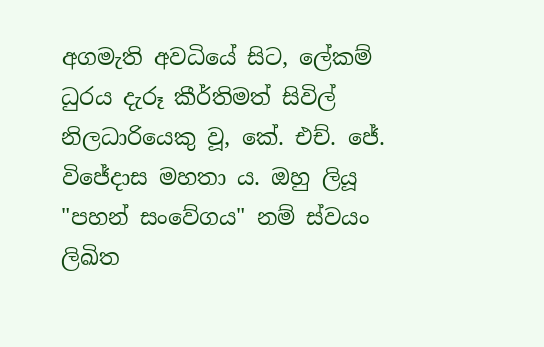අගමැති අවධියේ සිට, ලේකම් ධුරය දැරූ කීර්තිමත් සිවිල් නිලධාරියෙකු වූ, කේ. එච්. ජේ. විජේදාස මහතා ය. ඔහු ලියූ "පහන් සංවේගය" නම් ස්වයං ලිඛිත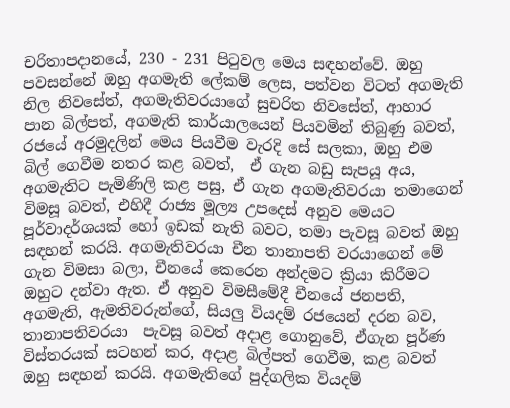චරිතාපදානයේ, 230 - 231 පිටුවල මෙය සඳහන්වේ. ඔහු පවසන්නේ ඔහු අගමැති ලේකම් ලෙස, පත්වන විටත් අගමැති නිල නිවසේත්, අගමැතිවරයාගේ සුචරිත නිවසේත්, ආහාර පාන බිල්පත්, අගමැති කාර්යාලයෙන් පියවමින් තිබුණු බවත්,  රජයේ අරමුදලින් මෙය පියවීම වැරදි සේ සලකා, ඔහු එම බිල් ගෙවීම නතර කළ බවත්,  ඒ ගැන බඩු සැපයූ අය, අගමැතිට පැමිණිලි කළ පසු, ඒ ගැන අගමැතිවරයා තමාගෙන් විමසූ බවත්, එහිදී රාජ්‍ය මූල්‍ය උපදෙස් අනුව මෙයට පූර්වාදර්ශයක් හෝ ඉඩක් නැති බවට, තමා පැවසූ බවත් ඔහු සඳහන් කරයි. අගමැතිවරයා චීන තානාපති වරයාගෙන් මේ ගැන විමසා බලා, චීනයේ කෙරෙන අන්දමට ක්‍රියා කිරීමට ඔහුට දන්වා ඇත. ඒ අනුව විමසීමේදී චීනයේ ජනපති, අගමැති, ඇමතිවරුන්ගේ, සියලු වියදම්‍ රජයෙන් දරන බව, තානාපතිවරයා  පැවසූ බවත් අදාළ ගොනුවේ, ඒගැන පූර්ණ විස්තරයක් සටහන් කර, අදාළ බිල්පත් ගෙවීම, කළ බවත් ඔහු සඳහන් කරයි. අගමැතිගේ පුද්ගලික වියදම්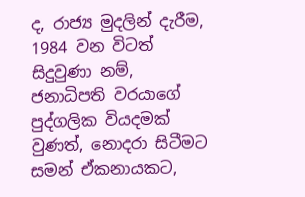ද, රාජ්‍ය මුදලින් දැරීම, 1984 වන විටත් සිදුවුණා නම්, ජනාධිපති වරයාගේ පුද්ගලික වියදමක් වුණත්, නොදරා සිටීමට සමන් ඒකනායකට,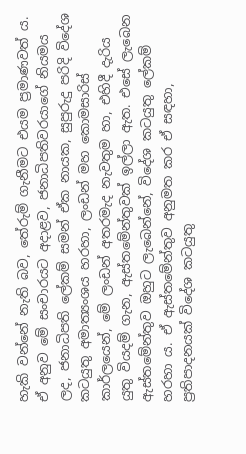හැකි වන්නේ නැති බව, තේරුම් ගැනීමට එයම ප්‍රමාණවත්‍ ය.
ඒ අනුව මේ සංචාරයට අදාළව, ජනාධිපතිවරයාගේ නියමය ලද, ජනාධිපති ලේකම් සමන් ඒක නායක, සුපුරුදු පරිදි විදේශ කටයුතු අමාත්‍යංශය හරහා, ලංඩන් මහ කොමසාරිස් කාර්ලයෙන්, මේ ලංඩන් අතරමැද නැවතුම හා, එහිදී දැරිය යුතු වියදම් ගැන, ඇස්තමේන්තුවක් ඉල්ලා ඇත. එසේ ලැබෙන ඇස්තමේන්තුව ඔහුට ලැබෙන්නේ, විදේශ කටයුතු ලේකම් හරහා ය. ඒ ඇස්තමේන්තුව අනුමත කර ඒ සඳහා, ප්‍රතිපාදනයක් විදේශ කටයුතු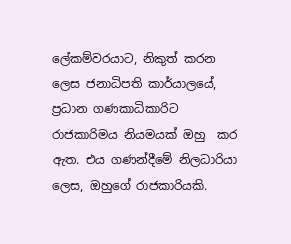ලේකම්වරයාට, නිකුත් කරන ලෙස ජනාධිපති කාර්යාලයේ, ප්‍රධාන ගණකාධිකාරිට රාජකාරිමය නියමයක් ඔහු  කර ඇත. එය ගණන්දීමේ නිලධාරියා ලෙස, ඔහුගේ රාජකාරියකි.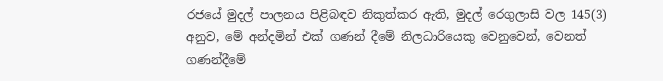රජයේ මුදල් පාලනය පිළිබඳව නිකුත්කර ඇති, මුදල් රෙගුලාසි වල 145(3) අනුව, මේ අන්දමින් එක් ගණන් දීමේ නිලධාරියෙකු වෙනුවෙන්, වෙනත් ගණන්දීමේ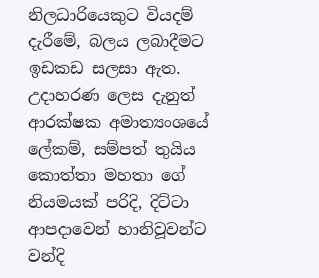නිලධාරියෙකුට වියදම් දැරීමේ, බලය ලබාදීමට ඉඩකඩ සලසා ඇත. උදාහරණ ලෙස දැනුත් ආරක්ෂක අමාත්‍යංශයේ ලේකම්, සම්පත් තුයිය කොත්තා මහතා ගේ  නියමයක් පරිදි, දිට්ටා ආපදාවෙන් හානිවූවන්ට වන්දි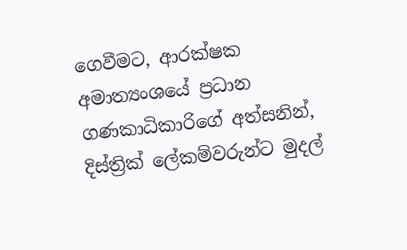ගෙවීමට, ආරක්ෂක අමාත්‍යංශයේ ප්‍රධාන ගණකාධිකාරිගේ අත්සනින්,  දිස්ත්‍රික් ලේකම්වරුන්ට මුදල්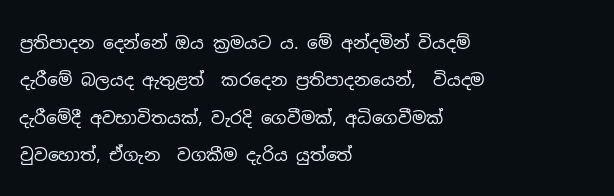ප්‍රතිපාදන දෙන්නේ ඔය ක්‍රමයට ය. මේ අන්දමින් වියදම් දැරීමේ බලයද ඇතුළත්  කරදෙන ප්‍රතිපාදනයෙන්,  වියදම දැරීමේදී අවභාවිතයක්, වැරදි ගෙවීමක්, අධිගෙවීමක් වුවහොත්, ඒගැන  වගකීම දැරිය යුත්තේ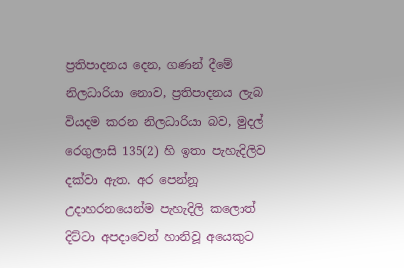ප්‍රතිපාදනය දෙන, ගණන් දීමේ නිලධාරියා නොව, ප්‍රතිපාදනය ලැබ වියදම කරන නිලධාරියා බව, මුදල් රෙගුලාසි 135(2) හි ඉතා පැහැදිලිව දක්වා ඇත. අර පෙන්නූ උදාහරනයෙන්ම පැහැදිලි කලොත් දිට්ටා අපදාවෙන් හානිවූ අයෙකුට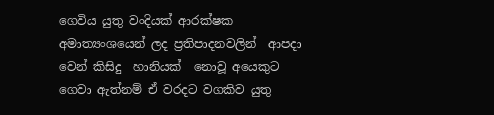ගෙවිය යුතු වංදියක් ආරක්ෂක අමාත්‍යංශයෙන් ලද ප්‍රතිපාදනවලින්  ආපදා වෙන් කිසිදු  හානියක්  නොවූ අයෙකුට ගෙවා ඇත්නම් ඒ වරදට වගකිව යුතු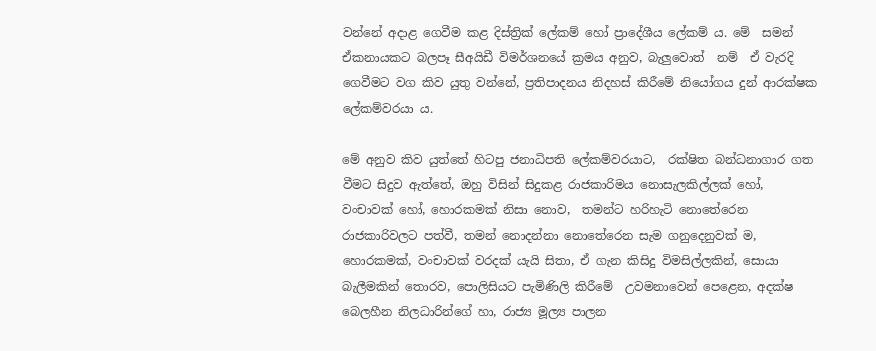වන්නේ අදාළ ගෙවීම කළ දිස්ත්‍රික් ලේකම් හෝ ප්‍රාදේශීය ලේකම් ය. මේ  සමන් ඒකනායකට බලපෑ සීඅයිඩී විමර්ශනයේ ක්‍රමය අනුව, බැලුවොත්  නම්  ඒ වැරදි ගෙවීමට වග කිව යුතු වන්නේ, ප්‍රතිපාදනය නිදහස් කිරීමේ නියෝගය දුන් ආරක්ෂක ලේකම්වරයා ය.

මේ අනුව කිව යුත්තේ හිටපු ජනාධිපති ලේකම්වරයාට,  රක්ෂිත බන්ධනාගාර ගත වීමට සිදුව ඇත්තේ, ඔහු විසින් සිදුකළ රාජකාරිමය නොසැලකිල්ලක් හෝ, වංචාවක් හෝ, හොරකමක් නිසා නොව,  තමන්ට හරිහැටි නොතේරෙන රාජකාරිවලට පත්වී, තමන් නොදන්නා නොතේරෙන සැම ගනුදෙනුවක් ම, හොරකමක්, වංචාවක් වරදක් යැයි සිතා, ඒ ගැන කිසිදු විමසිල්ලකින්, සොයා බැලීමකින් තොරව, පොලිසියට පැමිණිලි කිරීමේ  උවමනාවෙන් පෙළෙන, අදක්ෂ බෙලහීන නිලධාරින්ගේ හා, රාජ්‍ය මූල්‍ය පාලන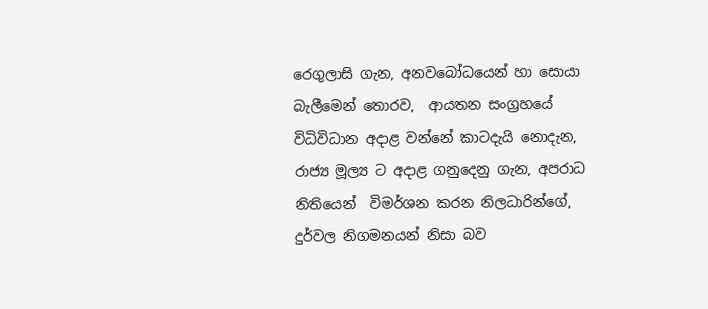රෙගුලාසි ගැන, අනවබෝධයෙන් හා සොයා බැලීමෙන් තොරව,  ආයතන සංග්‍රහයේ විධිවිධාන අදාළ වන්නේ කාටදැයි නොදැන,  රාජ්‍ය මූල්‍ය ට අදාළ ගනුදෙනු ගැන, අපරාධ නිතියෙන්  විමර්ශන කරන නිලධාරින්ගේ, දුර්වල නිගමනයන් නිසා බව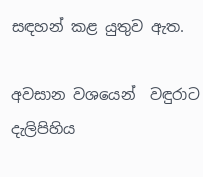සඳහන් කළ යුතුව ඇත.

අවසාන වශයෙන්  වඳුරාට දැලිපිහිය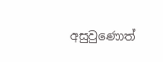අසුවුණොත්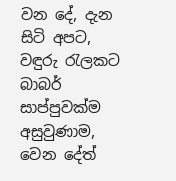වන දේ, දැන සිටි අපට, වඳුරු රැලකට බාබර් සාප්පුවක්ම අසුවුණාම, වෙන දේත්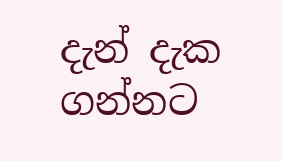දැන් දැක ගන්නට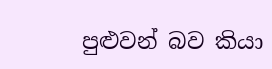පුළුවන් බව කියා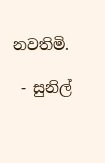නවතිමි.

 - සුනිල්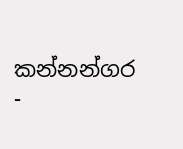කන්නන්ගර -